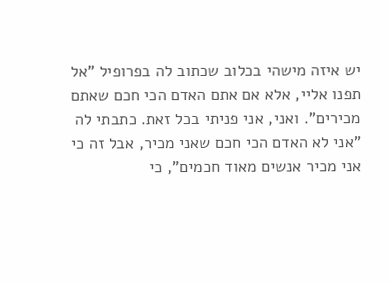יש איזה מישהי בכלוב שכתוב לה בפרופיל "אל תפנו אליי, אלא אם אתם האדם הכי חכם שאתם מכירים". ואני, אני פניתי בכל זאת. כתבתי לה "אני לא האדם הכי חכם שאני מכיר, אבל זה כי אני מכיר אנשים מאוד חכמים", כי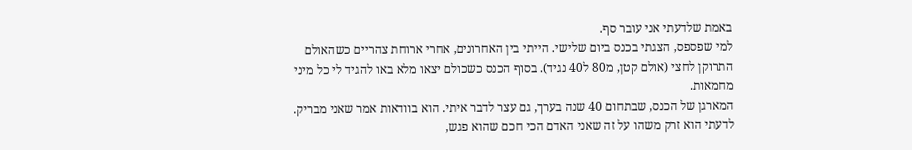באמת שלדעתי אני עובר סף.
למי שפספס, הצגתי בכנס ביום שלישי. הייתי בין האחרונים, אחרי ארוחת צהריים כשהאולם התרוקן לחצי (אולם קטן, מ80 ל40 נגיד). בסוף הכנס כשכולם יצאו מלא באו להגיד לי כל מיני מחמאות.
המארגן של הכנס, שבתחום 40 שנה בערך, גם עצר לדבר איתי. הוא בוודאות אמר שאני מבריק. לדעתי הוא זרק משהו על זה שאני האדם הכי חכם שהוא פגש,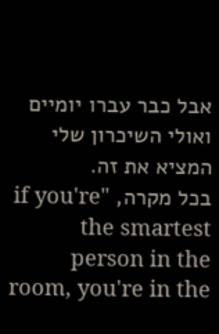אבל כבר עברו יומיים ואולי השיכרון שלי המציא את זה.
בכל מקרה, "if you're the smartest person in the room, you're in the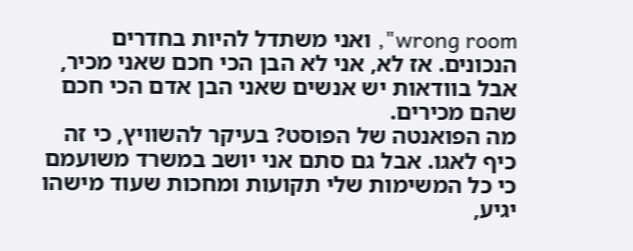wrong room", ואני משתדל להיות בחדרים הנכונים. אז לא, אני לא הבן הכי חכם שאני מכיר, אבל בוודאות יש אנשים שאני הבן אדם הכי חכם שהם מכירים.
מה הפואנטה של הפוסט? בעיקר להשוויץ, כי זה כיף לאגו. אבל גם סתם אני יושב במשרד משועמם כי כל המשימות שלי תקועות ומחכות שעוד מישהו יגיע,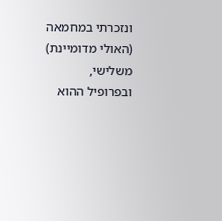ונזכרתי במחמאה (האולי מדומיינת) משלישי, ובפרופיל ההוא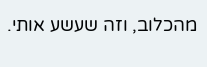מהכלוב, וזה שעשע אותי.